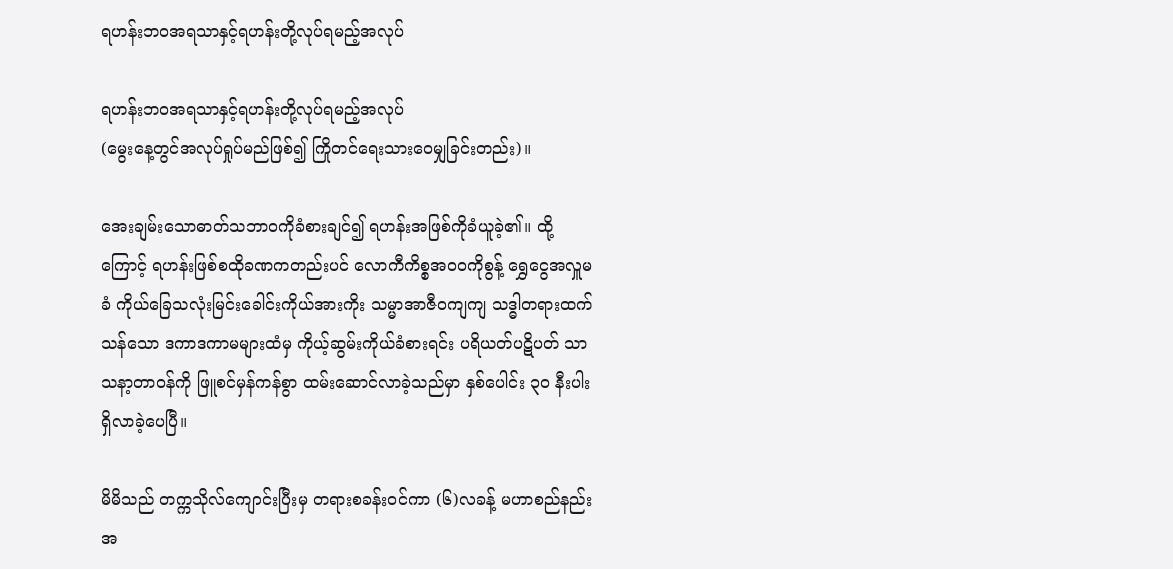ရဟန်းဘဝအရသာနှင့်ရဟန်းတို့လုပ်ရမည့်အလုပ်

ရဟန်းဘဝအရသာနှင့်ရဟန်းတို့လုပ်ရမည့်အလုပ်
(မွေးနေ့တွင်အလုပ်ရှုပ်မည်ဖြစ်၍ ကြိုတင်ရေးသားဝေမျှခြင်းတည်း)။

အေးချမ်းသောဓာတ်သဘာဝကိုခံစားချင်၍ ရဟန်းအဖြစ်ကိုခံယူခဲ့၏။ ထို့ကြောင့် ရဟန်းဖြစ်စထိုခဏကတည်းပင် လောကီကိစ္စအဝဝကိုစွန့် ရွှေငွေအလှူမခံ ကိုယ်ခြေသလုံးမြင်းခေါင်းကိုယ်အားကိုး သမ္မာအာဇီဝကျကျ သဒ္ဓါတရားထက်သန်သော ဒကာဒကာမများထံမှ ကိုယ့်ဆွမ်းကိုယ်ခံစားရင်း ပရိယတ်ပဋိပတ် သာသနာ့တာဝန်ကို ဖြူစင်မှန်ကန်စွာ ထမ်းဆောင်လာခဲ့သည်မှာ နှစ်ပေါင်း ၃၀ နီးပါးရှိလာခဲ့ပေပြီ။

မိမိသည် တက္ကသိုလ်ကျောင်းပြီးမှ တရားစခန်းဝင်ကာ (၆)လခန့် မဟာစည်နည်းအ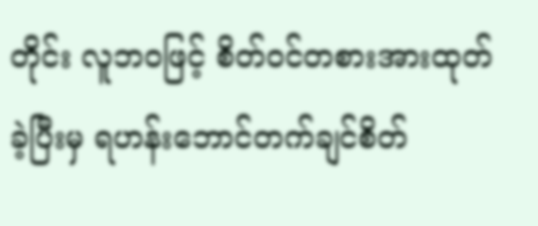တိုင်း လူဘဝဖြင့် စိတ်ဝင်တစားအားထုတ်ခဲ့ပြီးမှ ရဟန်းဘောင်တက်ချင်စိတ်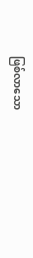ဖြစ်လာသော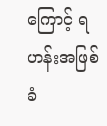ကြောင့် ရဟန်းအဖြစ်ခံ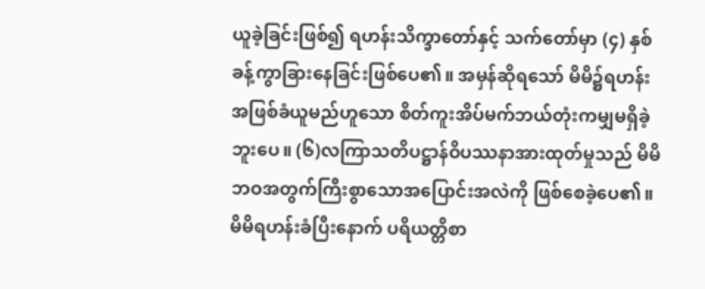ယူခဲ့ခြင်းဖြစ်၍ ရဟန်းသိက္ခာတော်နှင့် သက်တော်မှာ (၄) နှစ်ခန့်ကွာခြားနေခြင်းဖြစ်ပေ၏။ အမှန်ဆိုရသော် မိမိ၌ရဟန်းအဖြစ်ခံယူမည်ဟူသော စိတ်ကူးအိပ်မက်ဘယ်တုံးကမျှမရှိခဲ့ဘူးပေ။ (၆)လကြာသတိပဋ္ဌာန်ဝိပဿနာအားထုတ်မှုသည် မိမိဘဝအတွက်ကြီးစွာသောအပြောင်းအလဲကို ဖြစ်စေခဲ့ပေ၏။ မိမိရဟန်းခံပြီးနောက် ပရိယတ္တိစာ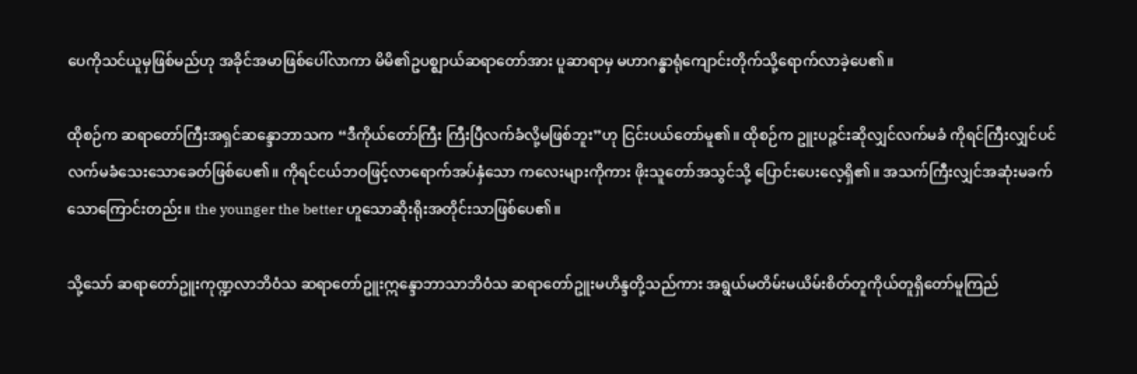ပေကိုသင်ယူမှဖြစ်မည်ဟု အခိုင်အမာဖြစ်ပေါ်လာကာ မိမိ၏ဥပစ္ဈာယ်ဆရာတော်အား ပူဆာရာမှ မဟာဂန္ဓာရုံကျောင်းတိုက်သို့ရောက်လာခဲ့ပေ၏။

ထိုစဉ်က ဆရာတော်ကြီးအရှင်ဆန္ဒောဘာသက “ဒီကိုယ်တော်ကြီး ကြီးပြီလက်ခံလို့မဖြစ်ဘူး”ဟု ငြင်းပယ်တော်မူ၏။ ထိုစဉ်က ဥူးပဉ္ဇင်းဆိုလျှင်လက်မခံ ကိုရင်ကြီးလျှင်ပင်လက်မခံသေးသောခေတ်ဖြစ်ပေ၏။ ကိုရင်ငယ်ဘဝဖြင့်လာရောက်အပ်နှံသော ကလေးများကိုကား ဖိုးသူတော်အသွင်သို့ ပြောင်းပေးလေ့ရှိ၏။ အသက်ကြီးလျှင်အဆုံးမခက်သောကြောင်းတည်း။ the younger the better ဟူသောဆိုးရိုးအတိုင်းသာဖြစ်ပေ၏။

သို့သော် ဆရာတော်ဥူးကုဏ္ဍလာဘိဝံသ ဆရာတော်ဥူးဣန္ဒောဘာသာဘိဝံသ ဆရာတော်ဥူးမဟိန္ဒတို့သည်ကား အရွယ်မတိမ်းမယိမ်းစိတ်တူကိုယ်တူရှိတော်မူကြည်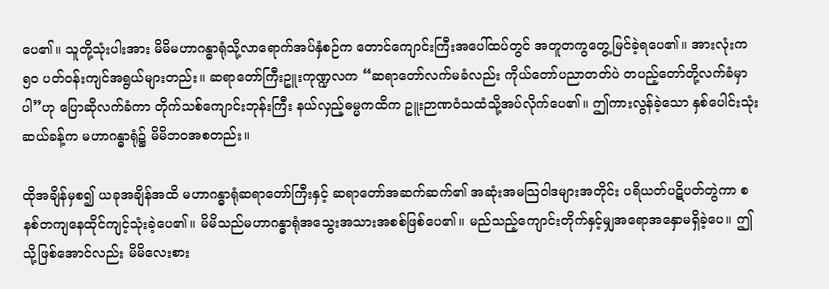ပေ၏။ သူတို့သုံးပါးအား မိမိမဟာဂန္ဓာရုံသို့လာရောက်အပ်နှံစဉ်က တောင်ကျောင်းကြီးအပေါ်ထပ်တွင် အတူတကွတွေ့မြင်ခဲ့ရပေ၏။ အားလုံးက ၅၀ ပတ်ဝန်းကျင်အရွယ်များတည်း။ ဆရာတော်ကြီးဥူးကုဏ္ဍလက “ဆရာတော်လက်မခံလည်း ကိုယ်တော်ပညာတတ်ပဲ တပည့်တော်တို့လက်ခံမှာပါ”ဟု ပြောဆိုလက်ခံကာ တိုက်သစ်ကျောင်းဘုန်းကြီး နယ်လှည့်ဓမ္မကထိက ဥူးဉာဏဝံသထံသို့အပ်လိုက်ပေ၏။ ဤကားလွန်ခဲ့သော နှစ်ပေါင်းသုံးဆယ်ခန့်က မဟာဂန္ဓာရုံ၌ မိမိဘဝအစတည်း။

ထိုအချိန်မှစ၍ ယခုအချိန်အထိ မဟာဂန္ဓာရုံဆရာတော်ကြီးနှင့် ဆရာတော်အဆက်ဆက်၏ အဆုံးအမသြဝါဒများအတိုင်း ပရိယတ်ပဋိပတ်တွဲကာ စနစ်တကျနေထိုင်ကျင့်သုံးခဲ့ပေ၏။ မိမိသည်မဟာဂန္ဓာရုံအသွေးအသားအစစ်ဖြစ်ပေ၏။ မည်သည့်ကျောင်းတိုက်နှင့်မျှအရောအနှောမရှိခဲ့ပေ။ ဤသို့ဖြစ်အောင်လည်း မိမိလေးစား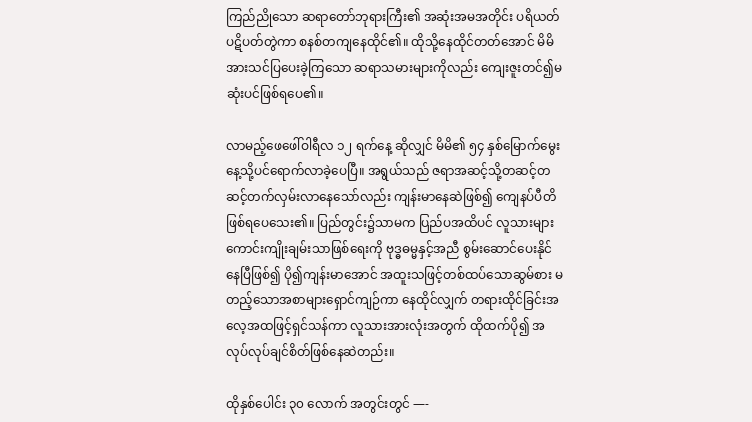ကြည်ညိုသော ဆရာတော်ဘုရားကြီး၏ အဆုံးအမအတိုင်း ပရိယတ်ပဋိပတ်တွဲကာ စနစ်တကျနေထိုင်၏။ ထိုသို့နေထိုင်တတ်အောင် မိမိအားသင်ပြပေးခဲ့ကြသော ဆရာသမားများကိုလည်း ကျေးဇူးတင်၍မဆုံးပင်ဖြစ်ရပေ၏။

လာမည့်ဖေဖေါ်ဝါရီလ ၁၂ ရက်နေ့ ဆိုလျှင် မိမိ၏ ၅၄ နှစ်မြောက်မွေးနေ့သို့ပင်ရောက်လာခဲ့ပေပြီ။ အရွယ်သည် ဇရာအဆင့်သို့တဆင့်တဆင့်တက်လှမ်းလာနေသော်လည်း ကျန်းမာနေဆဲဖြစ်၍ ကျေနပ်ပီတိဖြစ်ရပေသေး၏။ ပြည်တွင်း၌သာမက ပြည်ပအထိပင် လူသားများကောင်းကျိုးချမ်းသာဖြစ်ရေးကို ဗုဒ္ဓဓမ္မနှင့်အညီ စွမ်းဆောင်ပေးနိုင်နေပြီဖြစ်၍ ပို၍ကျန်းမာအောင် အထူးသဖြင့်တစ်ထပ်သောဆွမ်စား မတည့်သောအစာများရှောင်ကျဉ်ကာ နေထိုင်လျှက် တရားထိုင်ခြင်းအလေ့အထဖြင့်ရှင်သန်ကာ လူသားအားလုံးအတွက် ထိုထက်ပို၍ အလုပ်လုပ်ချင်စိတ်ဖြစ်နေဆဲတည်း။

ထိုနှစ်ပေါင်း ၃၀ လောက် အတွင်းတွင် —-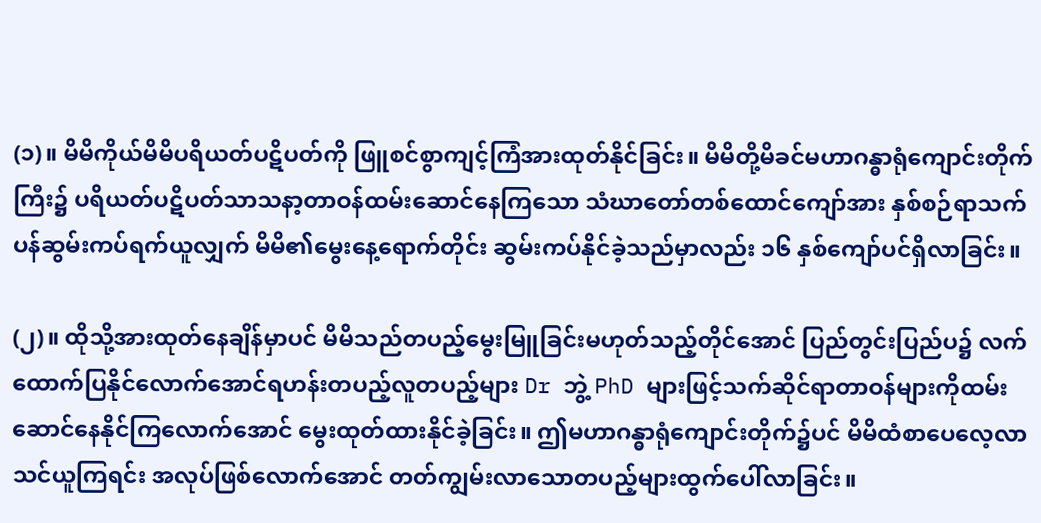(၁)။ မိမိကိုယ်မိမိပရိယတ်ပဋိပတ်ကို ဖြူစင်စွာကျင့်ကြံအားထုတ်နိုင်ခြင်း။ မိမိတို့မိခင်မဟာဂန္ဓာရုံကျောင်းတိုက်ကြီး၌ ပရိယတ်ပဋိပတ်သာသနာ့တာဝန်ထမ်းဆောင်နေကြသော သံဃာတော်တစ်ထောင်ကျော်အား နှစ်စဉ်ရာသက်ပန်ဆွမ်းကပ်ရက်ယူလျှက် မိမိ၏မွေးနေ့ရောက်တိုင်း ဆွမ်းကပ်နိုင်ခဲ့သည်မှာလည်း ၁၆ နှစ်ကျော်ပင်ရှိလာခြင်း။

(၂)။ ထိုသို့အားထုတ်နေချိန်မှာပင် မိမိသည်တပည့်မွေးမြူခြင်းမဟုတ်သည့်တိုင်အောင် ပြည်တွင်းပြည်ပ၌ လက်ထောက်ပြနိုင်လောက်အောင်ရဟန်းတပည့်လူတပည့်များ Dr ဘွဲ့ PhD များဖြင့်သက်ဆိုင်ရာတာဝန်များကိုထမ်းဆောင်နေနိုင်ကြလောက်အောင် မွေးထုတ်ထားနိုင်ခဲ့ခြင်း။ ဤမဟာဂန္ဓာရုံကျောင်းတိုက်၌ပင် မိမိထံစာပေလေ့လာသင်ယူကြရင်း အလုပ်ဖြစ်လောက်အောင် တတ်ကျွမ်းလာသောတပည့်များထွက်ပေါ်လာခြင်း။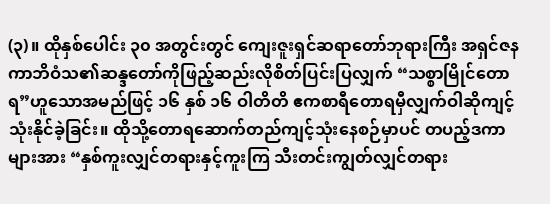(၃)။ ထိုနှစ်ပေါင်း ၃၀ အတွင်းတွင် ကျေးဇူးရှင်ဆရာတော်ဘုရားကြီး အရှင်ဇနကာဘိဝံသ၏ဆန္ဒတော်ကိုဖြည့်ဆည်းလိုစိတ်ပြင်းပြလျှက် “သစ္စာမြိုင်တောရ”ဟူသောအမည်ဖြင့် ၁၆ နှစ် ၁၆ ဝါတိတိ ဧကစာရီတောရမှီလျှက်ဝါဆိုကျင့်သုံးနိုင်ခဲ့ခြင်း။ ထိုသို့တောရဆောက်တည်ကျင့်သုံးနေစဉ်မှာပင် တပည့်ဒကာများအား “နှစ်ကူးလျှင်တရားနှင့်ကူးကြ သီးတင်းကျွတ်လျှင်တရား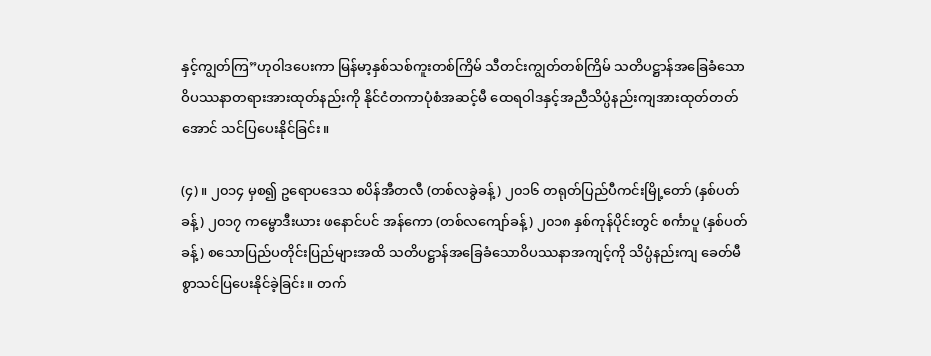နှင့်ကျွတ်ကြ”ဟုဝါဒပေးကာ မြန်မာ့နှစ်သစ်ကူးတစ်ကြိမ် သီတင်းကျွတ်တစ်ကြိမ် သတိပဋ္ဌာန်အခြေခံသော ဝိပဿနာတရားအားထုတ်နည်းကို နိုင်ငံတကာပုံစံအဆင့်မီ ထေရဝါဒနှင့်အညီသိပ္ပံနည်းကျအားထုတ်တတ်အောင် သင်ပြပေးနိုင်ခြင်း။

(၄)။ ၂၀၁၄ မှစ၍ ဥရောပဒေသ စပိန်အီတလီ (တစ်လခွဲခန့် ) ၂၀၁၆ တရုတ်ပြည်ပီကင်းမြို့တော် (နှစ်ပတ်ခန့်) ၂၀၁၇ ကမ္ဗောဒီးယား ဖနောင်ပင် အန်ကော (တစ်လကျော်ခန့်) ၂၀၁၈ နှစ်ကုန်ပိုင်းတွင် စင်္ကာပူ (နှစ်ပတ်ခန့်) စသောပြည်ပတိုင်းပြည်များအထိ သတိပဋ္ဌာန်အခြေခံသောဝိပဿနာအကျင့်ကို သိပ္ပံနည်းကျ ခေတ်မီစွာသင်ပြပေးနိုင်ခဲ့ခြင်း။ တက်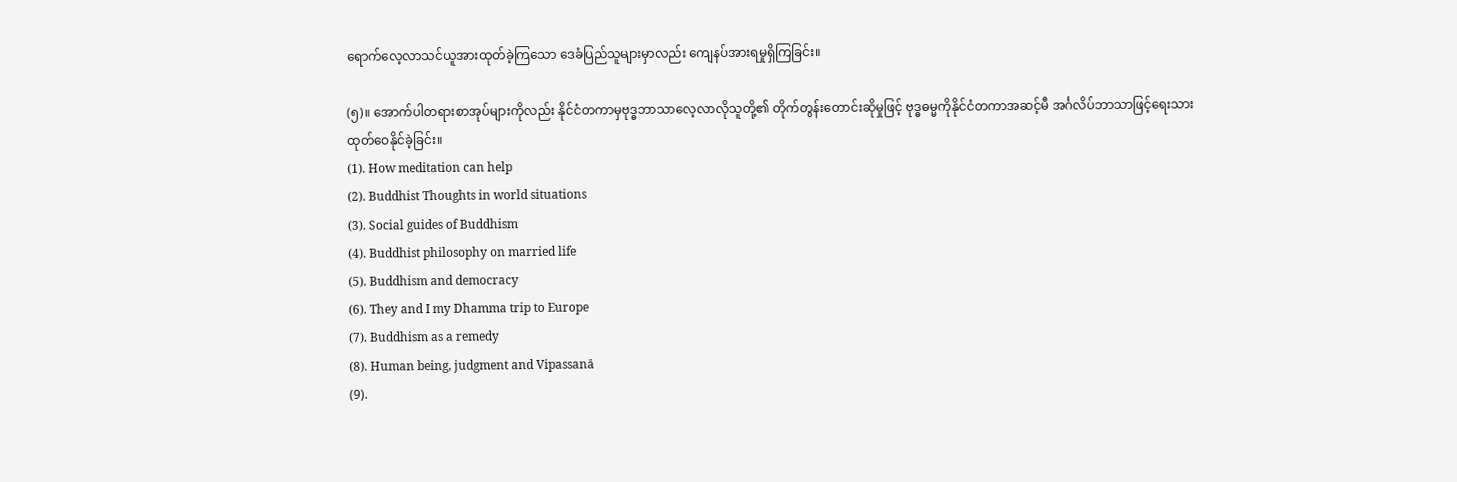ရောက်လေ့လာသင်ယူအားထုတ်ခဲ့ကြသော ဒေခံပြည်သူများမှာလည်း ကျေနပ်အားရမှုရှိကြခြင်း။

(၅)။ အောက်ပါတရားစာအုပ်များကိုလည်း နိုင်ငံတကာမှဗုဒ္ဓဘာသာလေ့လာလိုသူတို့၏ တိုက်တွန်းတောင်းဆိုမှုဖြင့် ဗုဒ္ဓဓမ္မကိုနိုင်ငံတကာအဆင့်မီ အင်္ဂလိပ်ဘာသာဖြင့်ရေးသားထုတ်ဝေနိုင်ခဲ့ခြင်း။
(1). How meditation can help
(2). Buddhist Thoughts in world situations
(3). Social guides of Buddhism
(4). Buddhist philosophy on married life
(5). Buddhism and democracy
(6). They and I my Dhamma trip to Europe
(7). Buddhism as a remedy
(8). Human being, judgment and Vipassanā
(9).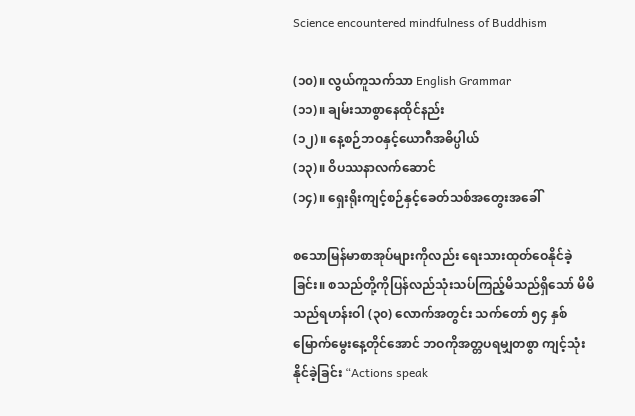Science encountered mindfulness of Buddhism

(၁၀)။ လွယ်ကူသက်သာ English Grammar
(၁၁)။ ချမ်းသာစွာနေထိုင်နည်း
(၁၂)။ နေ့စဉ်ဘဝနှင့်ယောဂီအဓိပ္ပါယ်
(၁၃)။ ဝိပဿနာလက်ဆောင်
(၁၄)။ ရှေးရိုးကျင့်စဉ်နှင့်ခေတ်သစ်အတွေးအခေါ်

စသောမြန်မာစာအုပ်များကိုလည်း ရေးသားထုတ်ဝေနိုင်ခဲ့ခြင်း။ စသည်တို့ကိုပြန်လည်သုံးသပ်ကြည့်မိသည်ရှိသော် မိမိသည်ရဟန်းဝါ (၃၀) လောက်အတွင်း သက်တော် ၅၄ နှစ်မြောက်မွေးနေ့တိုင်အောင် ဘဝကိုအတ္တပရမျှတစွာ ကျင့်သုံးနိုင်ခဲ့ခြင်း “Actions speak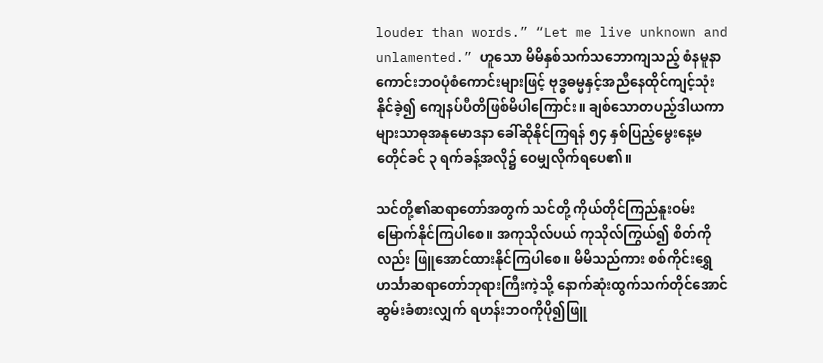louder than words.” “Let me live unknown and unlamented.” ဟူသော မိမိနှစ်သက်သဘောကျသည့် စံနမူနာကောင်းဘဝပုံစံကောင်းများဖြင့် ဗုဒ္ဓဓမ္မနှင့်အညီနေထိုင်ကျင့်သုံးနိုင်ခဲ့၍ ကျေနပ်ပီတိဖြစ်မိပါကြောင်း။ ချစ်သောတပည့်ဒါယကာများသာဓုအနုမောဒနာ ခေါ်ဆိုနိုင်ကြရန် ၅၄ နှစ်ပြည့်မွေးနေ့မတေိုင်ခင် ၃ ရက်ခန့်အလို၌ ဝေမျှလိုက်ရပေ၏။

သင်တို့၏ဆရာတော်အတွက် သင်တို့ ကိုယ်တိုင်ကြည်နူးဝမ်းမြောက်နိုင်ကြပါစေ။ အကုသိုလ်ပယ် ကုသိုလ်ကြွယ်၍ စိတ်ကိုလည်း ဖြူအောင်ထားနိုင်ကြပါစေ။ မိမိသည်ကား စစ်ကိုင်းရွှေဟင်္သာဆရာတော်ဘုရားကြီးကဲ့သို့ နောက်ဆုံးထွက်သက်တိုင်အောင်ဆွမ်းခံစားလျှက် ရဟန်းဘဝကိုပို၍ဖြူ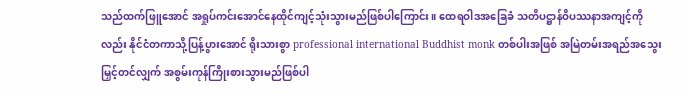သည်ထက်ဖြူအောင် အရှုပ်ကင်းအောင်နေထိုင်ကျင့်သုံးသွားမည်ဖြစ်ပါကြောင်း။ ထေရဝါဒအခြေခံ သတိပဋ္ဌာန်ဝိပဿနာအကျင့်ကိုလည်း နိုင်ငံတကာသို့ပြန့်ပွားအောင် ရိုးသားစွာ professional international Buddhist monk တစ်ပါးအဖြစ် အမြဲတမ်းအရည်အသွေးမြှင့်တင်လျှက် အစွမ်းကုန်ကြိုးစားသွားမည်ဖြစ်ပါ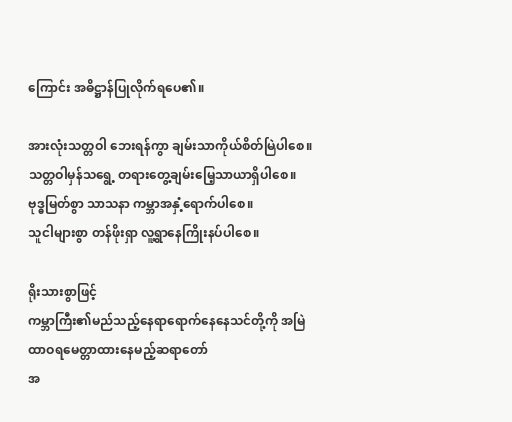ကြောင်း အဓိဋ္ဌာန်ပြုလိုက်ရပေ၏။

အားလုံးသတ္တဝါ ဘေးရန်ကွာ ချမ်းသာကိုယ်စိတ်မြဲပါစေ။
သတ္တဝါမှန်သရွေ့ တရားတွေ့ချမ်းမြေ့သာယာရှိပါစေ။
ဗုဒ္ဓမြတ်စွာ သာသနာ ကမ္ဘာအနှံ့ရောက်ပါစေ။
သူငါများစွာ တန်ဖိုးရှာ လူ့ရွာနေကြိုးနပ်ပါစေ။

ရိုးသားစွာဖြင့်
ကမ္ဘာကြီး၏မည်သည့်နေရာရောက်နေနေသင်တို့ကို အမြဲထာဝရမေတ္တာထားနေမည့်ဆရာတော်
အ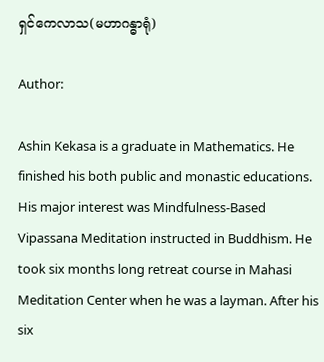ရှင်ကေလာသ(မဟာဂန္ဓာရုံ)

Author:

Ashin Kekasa is a graduate in Mathematics. He finished his both public and monastic educations. His major interest was Mindfulness-Based Vipassana Meditation instructed in Buddhism. He took six months long retreat course in Mahasi Meditation Center when he was a layman. After his six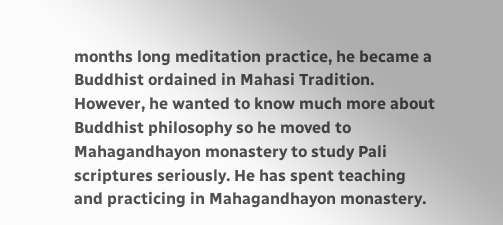months long meditation practice, he became a Buddhist ordained in Mahasi Tradition. However, he wanted to know much more about Buddhist philosophy so he moved to Mahagandhayon monastery to study Pali scriptures seriously. He has spent teaching and practicing in Mahagandhayon monastery.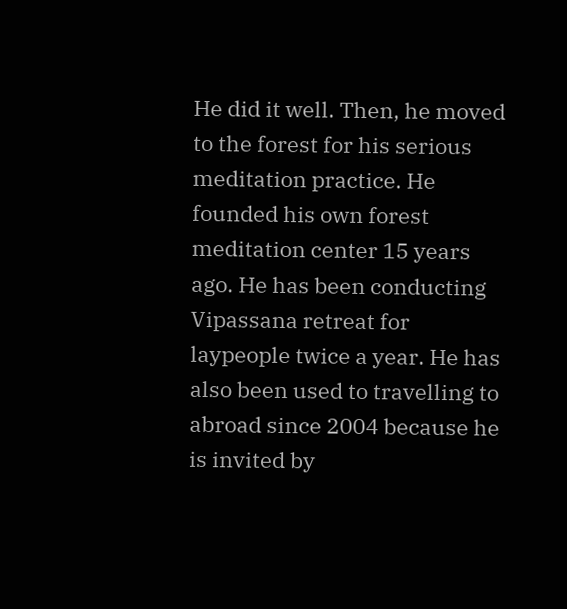He did it well. Then, he moved to the forest for his serious meditation practice. He founded his own forest meditation center 15 years ago. He has been conducting Vipassana retreat for laypeople twice a year. He has also been used to travelling to abroad since 2004 because he is invited by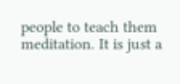people to teach them meditation. It is just a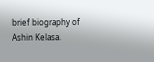brief biography of Ashin Kelasa.